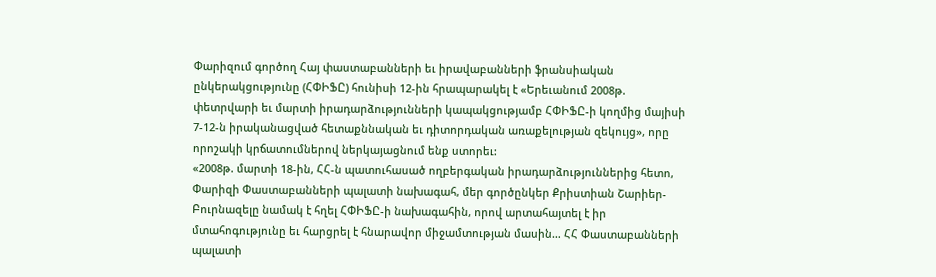Փարիզում գործող Հայ փաստաբանների եւ իրավաբանների ֆրանսիական ընկերակցությունը (ՀՓԻՖԸ) հունիսի 12-ին հրապարակել է «Երեւանում 2008թ. փետրվարի եւ մարտի իրադարձությունների կապակցությամբ ՀՓԻՖԸ-ի կողմից մայիսի 7-12-ն իրականացված հետաքննական եւ դիտորդական առաքելության զեկույց», որը որոշակի կրճատումներով ներկայացնում ենք ստորեւ:
«2008թ. մարտի 18-ին, ՀՀ-ն պատուհասած ողբերգական իրադարձություններից հետո, Փարիզի Փաստաբանների պալատի նախագահ, մեր գործընկեր Քրիստիան Շարիեր-Բուրնազելը նամակ է հղել ՀՓԻՖԸ-ի նախագահին, որով արտահայտել է իր մտահոգությունը եւ հարցրել է հնարավոր միջամտության մասին… ՀՀ Փաստաբանների պալատի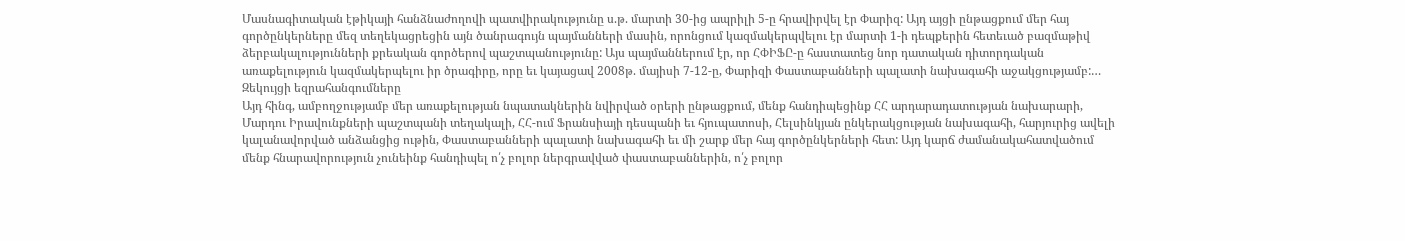Մասնագիտական էթիկայի հանձնաժողովի պատվիրակությունը ս.թ. մարտի 30-ից ապրիլի 5-ը հրավիրվել էր Փարիզ: Այդ այցի ընթացքում մեր հայ գործընկերները մեզ տեղեկացրեցին այն ծանրագույն պայմանների մասին, որոնցում կազմակերպվելու էր մարտի 1-ի դեպքերին հետեւած բազմաթիվ ձերբակալությունների քրեական գործերով պաշտպանությունը: Այս պայմաններում էր, որ ՀՓԻՖԸ-ը հաստատեց նոր դատական դիտորդական առաքելություն կազմակերպելու իր ծրագիրը, որը եւ կայացավ 2008թ. մայիսի 7-12-ը, Փարիզի Փաստաբանների պալատի նախագահի աջակցությամբ:…
Զեկույցի եզրահանգումները
Այդ հինգ, ամբողջությամբ մեր առաքելության նպատակներին նվիրված օրերի ընթացքում, մենք հանդիպեցինք ՀՀ արդարադատության նախարարի, Մարդու Իրավունքների պաշտպանի տեղակալի, ՀՀ-ում Ֆրանսիայի դեսպանի եւ հյուպատոսի, Հելսինկյան ընկերակցության նախագահի, հարյուրից ավելի կալանավորված անձանցից ութին, Փաստաբանների պալատի նախագահի եւ մի շարք մեր հայ գործընկերների հետ: Այդ կարճ ժամանակահատվածում մենք հնարավորություն չունեինք հանդիպել ո՛չ բոլոր ներգրավված փաստաբաններին, ո՛չ բոլոր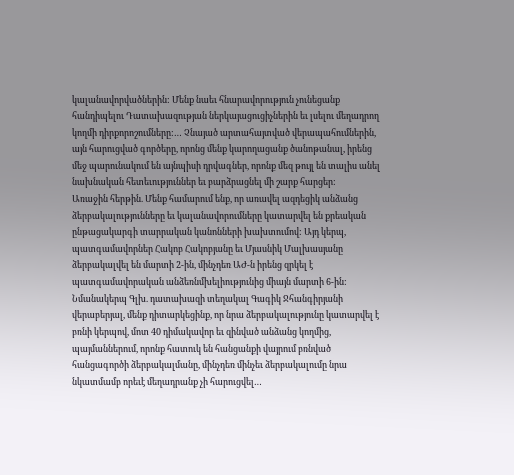կալանավորվածներին: Մենք նաեւ հնարավորություն չունեցանք հանդիպելու Դատախազության ներկայացուցիչներին եւ լսելու մեղադրող կողմի դիրքորոշումները:… Չնայած արտահայտված վերապահումներին, այն հարուցված գործերը, որոնց մենք կարողացանք ծանոթանալ, իրենց մեջ պարունակում են այնպիսի դրվագներ, որոնք մեզ թույլ են տալիս անել նախնական հետեւություններ եւ բարձրացնել մի շարք հարցեր:
Առաջին հերթին. Մենք համարում ենք, որ առավել ազդեցիկ անձանց ձերբակալությունները եւ կալանավորումները կատարվել են քրեական ընթացակարգի տարրական կանոնների խախտումով: Այդ կերպ, պատգամավորներ Հակոբ Հակոբյանը եւ Մյասնիկ Մալխասյանը ձերբակալվել են մարտի 2-ին, մինչդեռ ԱԺ-ն իրենց զրկել է պատգամավորական անձեռնմխելիությունից միայն մարտի 6-ին: Նմանակերպ Գլխ. դատախազի տեղակալ Գագիկ Ջհանգիրյանի վերաբերյալ, մենք դիտարկեցինք, որ նրա ձերբակալությունը կատարվել է բռնի կերպով, մոտ 40 դիմակավոր եւ զինված անձանց կողմից, պայմաններում, որոնք հատուկ են հանցանքի վայրում բռնված հանցագործի ձերբակալմանը, մինչդեռ մինչեւ ձերբակալումը նրա նկատմամբ որեւէ մեղադրանք չի հարուցվել…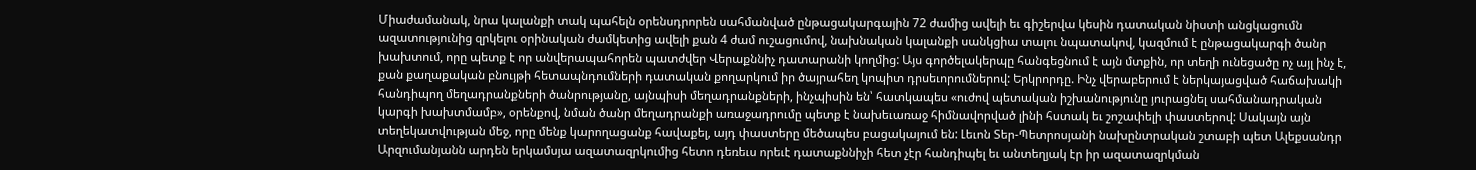Միաժամանակ, նրա կալանքի տակ պահելն օրենսդրորեն սահմանված ընթացակարգային 72 ժամից ավելի եւ գիշերվա կեսին դատական նիստի անցկացումն ազատությունից զրկելու օրինական ժամկետից ավելի քան 4 ժամ ուշացումով, նախնական կալանքի սանկցիա տալու նպատակով, կազմում է ընթացակարգի ծանր խախտում, որը պետք է որ անվերապահորեն պատժվեր Վերաքննիչ դատարանի կողմից: Այս գործելակերպը հանգեցնում է այն մտքին, որ տեղի ունեցածը ոչ այլ ինչ է, քան քաղաքական բնույթի հետապնդումների դատական քողարկում իր ծայրահեղ կոպիտ դրսեւորումներով: Երկրորդը. Ինչ վերաբերում է ներկայացված հաճախակի հանդիպող մեղադրանքների ծանրությանը, այնպիսի մեղադրանքների, ինչպիսին են՝ հատկապես «ուժով պետական իշխանությունը յուրացնել սահմանադրական կարգի խախտմամբ», օրենքով, նման ծանր մեղադրանքի առաջադրումը պետք է նախեւառաջ հիմնավորված լինի հստակ եւ շոշափելի փաստերով: Սակայն այն տեղեկատվության մեջ, որը մենք կարողացանք հավաքել, այդ փաստերը մեծապես բացակայում են: Լեւոն Տեր-Պետրոսյանի նախընտրական շտաբի պետ Ալեքսանդր Արզումանյանն արդեն երկամսյա ազատազրկումից հետո դեռեւս որեւէ դատաքննիչի հետ չէր հանդիպել եւ անտեղյակ էր իր ազատազրկման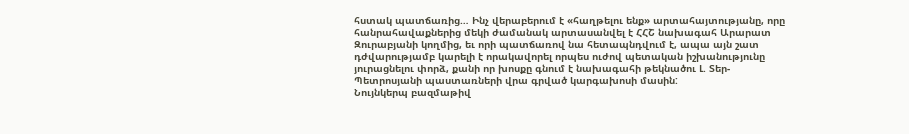հստակ պատճառից… Ինչ վերաբերում է «հաղթելու ենք» արտահայտությանը, որը հանրահավաքներից մեկի ժամանակ արտասանվել է ՀՀՇ նախագահ Արարատ Զուրաբյանի կողմից, եւ որի պատճառով նա հետապնդվում է, ապա այն շատ դժվարությամբ կարելի է որակավորել որպես ուժով պետական իշխանությունը յուրացնելու փորձ, քանի որ խոսքը գնում է նախագահի թեկնածու Լ. Տեր-Պետրոսյանի պաստառների վրա գրված կարգախոսի մասին:
Նույնկերպ բազմաթիվ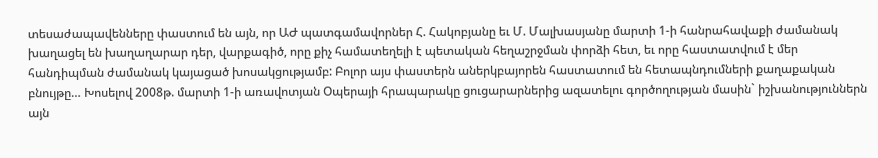տեսաժապավենները փաստում են այն, որ ԱԺ պատգամավորներ Հ. Հակոբյանը եւ Մ. Մալխասյանը մարտի 1-ի հանրահավաքի ժամանակ խաղացել են խաղաղարար դեր, վարքագիծ, որը քիչ համատեղելի է պետական հեղաշրջման փորձի հետ, եւ որը հաստատվում է մեր հանդիպման ժամանակ կայացած խոսակցությամբ: Բոլոր այս փաստերն աներկբայորեն հաստատում են հետապնդումների քաղաքական բնույթը… Խոսելով 2008թ. մարտի 1-ի առավոտյան Օպերայի հրապարակը ցուցարարներից ազատելու գործողության մասին` իշխանություններն այն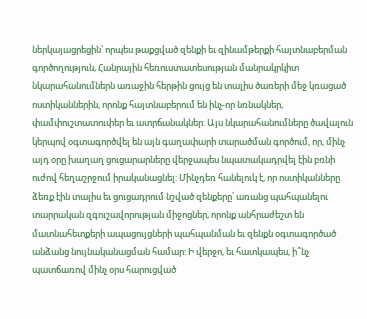ներկայացրեցին՝ որպես թաքցված զենքի եւ զինամթերքի հայտնաբերման գործողություն, Հանրային հեռուստատեսության մանրակրկիտ նկարահանումներն առաջին հերթին ցույց են տալիս ծառերի մեջ կռացած ոստիկաններին, որոնք հայտնաբերում են ինչ-որ նռնակներ, փամփուշտատուփեր եւ ատրճանակներ: Այս նկարահանումները ծավալուն կերպով օգտագործվել են այն գաղափարի տարածման գործում, որ, մինչ այդ օրը խաղաղ ցուցարարները վերջապես նպատակադրվել էին բռնի ուժով հեղաշրջում իրականացնել: Մինչդեռ հանելուկ է, որ ոստիկանները ձեռք էին տալիս եւ ցուցադրում նշված զենքերը՝ առանց պահպանելու տարրական զգուշավորության միջոցներ, որոնք անհրաժեշտ են մատնահետքերի ապացույցների պահպանման եւ զենքն օգտագործած անձանց նույնականացման համար: Ի վերջո, եւ հատկապես, ի՞նչ պատճառով մինչ օրս հարուցված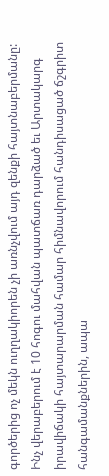գործերից ոչ մեկն ուղղակիորեն չի առնչվում այդ զենքի հայտնաբերմանը: Ինչ վերաբերում է 10 հոգու մահվան պատճառ դարձած եւ Արտակարգ իրավիճակի հայտարարման համար հիմնավորում հանդիսացած ճշգրիտ հանգամանքներին, ապա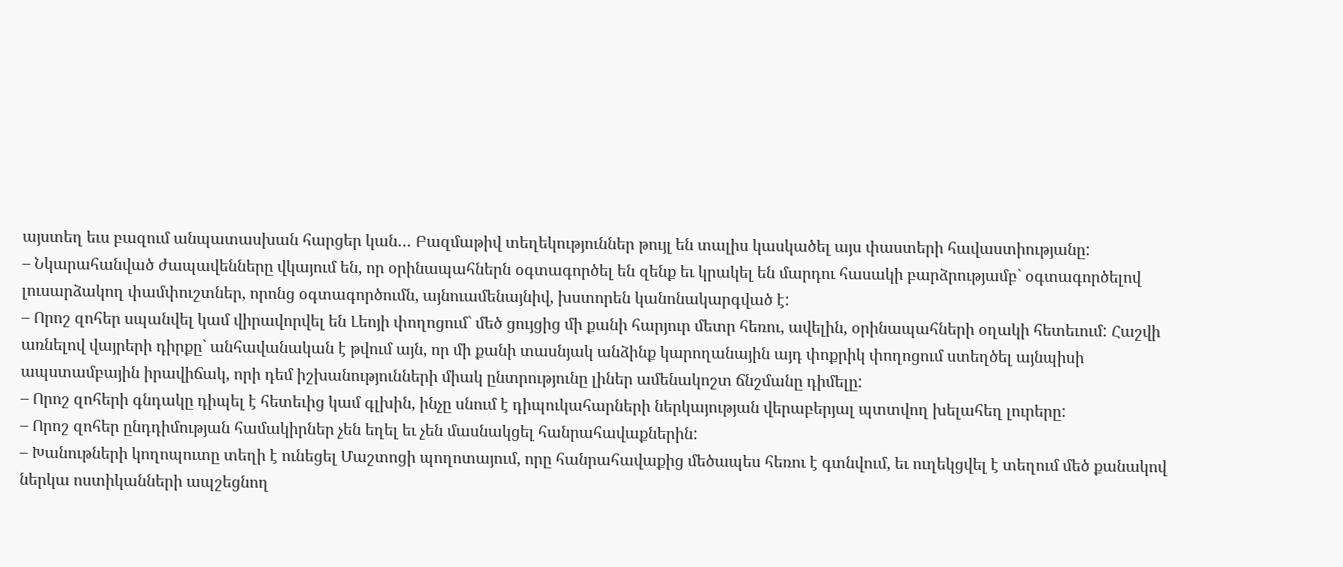այստեղ եւս բազում անպատասխան հարցեր կան… Բազմաթիվ տեղեկություններ թույլ են տալիս կասկածել այս փաստերի հավաստիությանը:
– Նկարահանված ժապավենները վկայում են, որ օրինապահներն օգտագործել են զենք եւ կրակել են մարդու հասակի բարձրությամբ` օգտագործելով լուսարձակող փամփուշտներ, որոնց օգտագործումն, այնուամենայնիվ, խստորեն կանոնակարգված է:
– Որոշ զոհեր սպանվել կամ վիրավորվել են Լեոյի փողոցում` մեծ ցույցից մի քանի հարյուր մետր հեռու, ավելին, օրինապահների օղակի հետեւում: Հաշվի առնելով վայրերի դիրքը` անհավանական է թվում այն, որ մի քանի տասնյակ անձինք կարողանային այդ փոքրիկ փողոցում ստեղծել այնպիսի ապստամբային իրավիճակ, որի դեմ իշխանությունների միակ ընտրությունը լիներ ամենակոշտ ճնշմանը դիմելը:
– Որոշ զոհերի գնդակը դիպել է հետեւից կամ գլխին, ինչը սնում է դիպուկահարների ներկայության վերաբերյալ պտտվող խելահեղ լուրերը:
– Որոշ զոհեր ընդդիմության համակիրներ չեն եղել եւ չեն մասնակցել հանրահավաքներին:
– Խանութների կողոպուտը տեղի է ունեցել Մաշտոցի պողոտայում, որը հանրահավաքից մեծապես հեռու է գտնվում, եւ ուղեկցվել է տեղում մեծ քանակով ներկա ոստիկանների ապշեցնող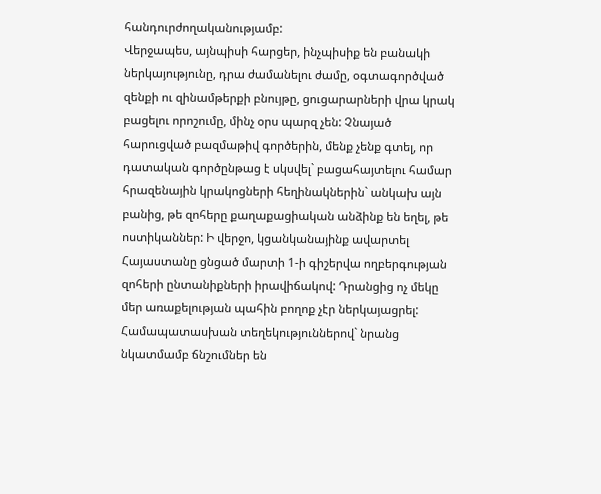հանդուրժողականությամբ:
Վերջապես, այնպիսի հարցեր, ինչպիսիք են բանակի ներկայությունը, դրա ժամանելու ժամը, օգտագործված զենքի ու զինամթերքի բնույթը, ցուցարարների վրա կրակ բացելու որոշումը, մինչ օրս պարզ չեն: Չնայած հարուցված բազմաթիվ գործերին, մենք չենք գտել, որ դատական գործընթաց է սկսվել` բացահայտելու համար հրազենային կրակոցների հեղինակներին` անկախ այն բանից, թե զոհերը քաղաքացիական անձինք են եղել, թե ոստիկաններ: Ի վերջո, կցանկանայինք ավարտել Հայաստանը ցնցած մարտի 1-ի գիշերվա ողբերգության զոհերի ընտանիքների իրավիճակով: Դրանցից ոչ մեկը մեր առաքելության պահին բողոք չէր ներկայացրել: Համապատասխան տեղեկություններով` նրանց նկատմամբ ճնշումներ են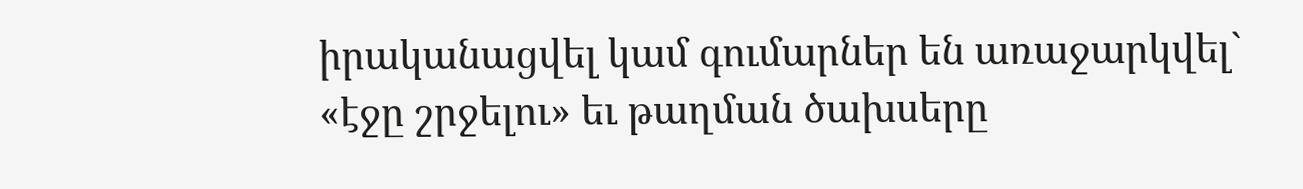իրականացվել կամ գումարներ են առաջարկվել` «էջը շրջելու» եւ թաղման ծախսերը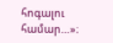հոգալու համար…»։